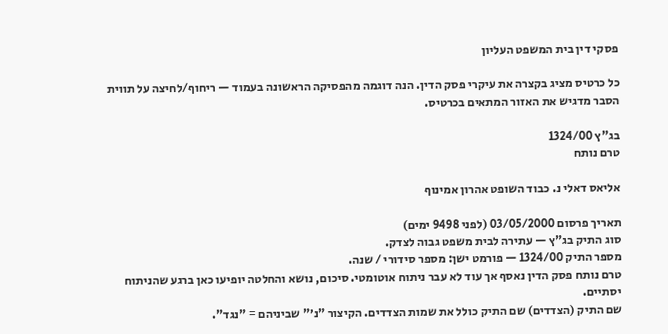פסקי דין בית המשפט העליון

כל כרטיס מציג בקצרה את עיקרי פסק הדין. הנה דוגמה מהפסיקה הראשונה בעמוד — ריחוף/לחיצה על תווית הסבר מדגיש את האזור המתאים בכרטיס.

בג"ץ 1324/00
טרם נותח

אליאס דאלי נ. כבוד השופט אהרון אמינוף

תאריך פרסום 03/05/2000 (לפני 9498 ימים)
סוג התיק בג"ץ — עתירה לבית משפט גבוה לצדק.
מספר התיק 1324/00 — פורמט ישן: מספר סידורי / שנה.
טרם נותח פסק הדין נאסף אך עוד לא עבר ניתוח אוטומטי. סיכום, נושא והחלטה יופיעו כאן ברגע שהניתוח יסתיים.
שם התיק (הצדדים) שם התיק כולל את שמות הצדדים. הקיצור "נ׳" שביניהם = "נגד".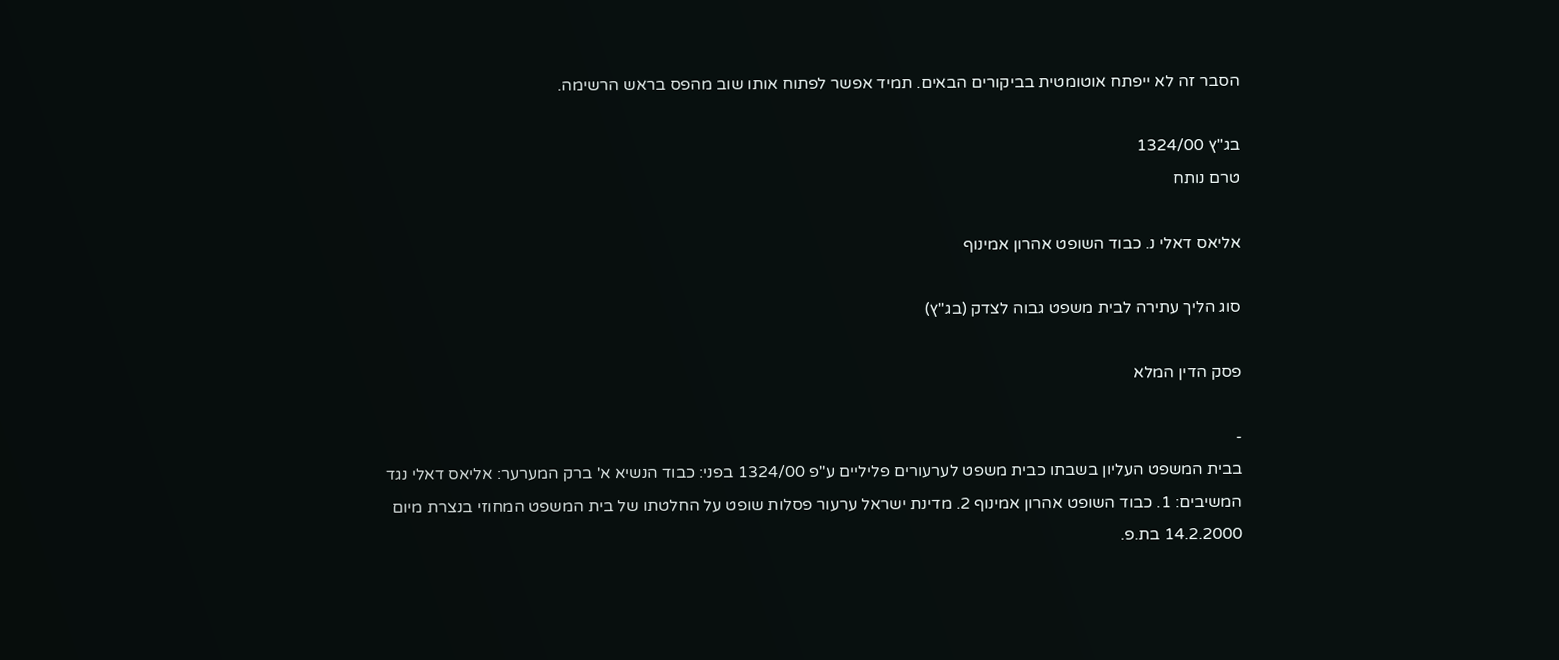הסבר זה לא ייפתח אוטומטית בביקורים הבאים. תמיד אפשר לפתוח אותו שוב מהפס בראש הרשימה.

בג"ץ 1324/00
טרם נותח

אליאס דאלי נ. כבוד השופט אהרון אמינוף

סוג הליך עתירה לבית משפט גבוה לצדק (בג"ץ)

פסק הדין המלא

-
בבית המשפט העליון בשבתו כבית משפט לערעורים פליליים ע"פ 1324/00 בפני: כבוד הנשיא א' ברק המערער: אליאס דאלי נגד המשיבים: 1. כבוד השופט אהרון אמינוף 2. מדינת ישראל ערעור פסלות שופט על החלטתו של בית המשפט המחוזי בנצרת מיום 14.2.2000 בת.פ.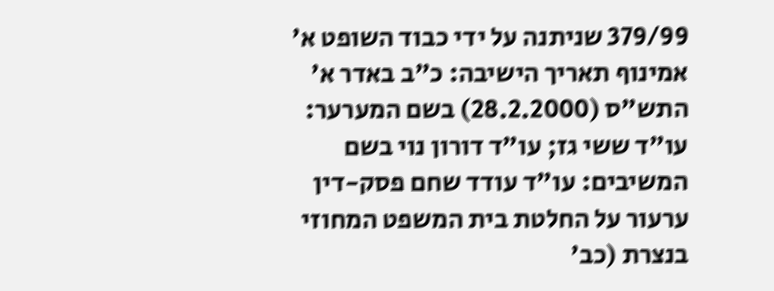379/99 שניתנה על ידי כבוד השופט א' אמינוף תאריך הישיבה: כ"ב באדר א' התש"ס (28.2.2000) בשם המערער: עו"ד ששי גז; עו"ד דורון נוי בשם המשיבים: עו"ד עודד שחם פסק-דין ערעור על החלטת בית המשפט המחוזי בנצרת (כב'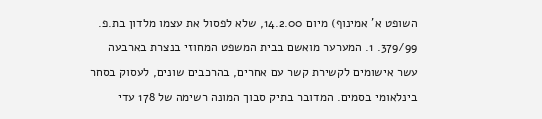השופט א' אמינוף) מיום 14.2.00, שלא לפסול את עצמו מלדון בת.פ. 379/99. 1. המערער מואשם בבית המשפט המחוזי בנצרת בארבעה עשר אישומים לקשירת קשר עם אחרים, בהרכבים שונים, לעסוק בסחר בינלאומי בסמים. המדובר בתיק סבוך המונה רשימה של 178 עדי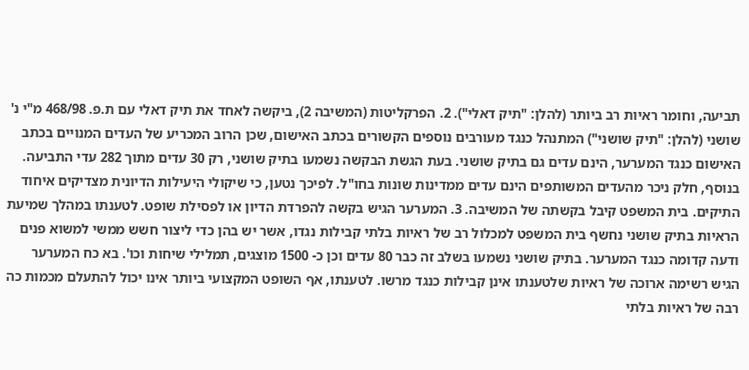תביעה, וחומר ראיות רב ביותר (להלן: "תיק דאלי"). 2. הפרקליטות (המשיבה 2), ביקשה לאחד את תיק דאלי עם ת.פ. 468/98 מ"י נ' שושני (להלן: "תיק שושני") המתנהל כנגד מעורבים נוספים הקשורים בכתב האישום, שכן הרוב המכריע של העדים המנויים בכתב האישום כנגד המערער, הינם עדים גם בתיק שושני. בעת הגשת הבקשה נשמעו בתיק שושני, רק 30 עדים מתוך 282 עדי התביעה. בנוסף, חלק ניכר מהעדים המשותפים הינם עדים ממדינות שונות בחו"ל. לפיכך נטען, כי שיקולי היעילות הדיונית מצדיקים איחוד התיקים. בית המשפט קיבל בקשתה של המשיבה. 3. המערער הגיש בקשה להפרדת הדיון או לפסילת שופט. לטענתו במהלך שמיעת הראיות בתיק שושני נחשף בית המשפט למכלול רב של ראיות בלתי קבילות נגדו, אשר יש בהן כדי ליצור חשש ממשי למשוא פנים ודעה קדומה כנגד המערער. בתיק שושני נשמעו בשלב זה כבר 80 עדים וכן כ- 1500 מוצגים, תמלילי שיחות וכו'. בא כח המערער הגיש רשימה ארוכה של ראיות שלטענתו אינן קבילות כנגד מרשו. לטענתו, אף השופט המקצועי ביותר אינו יכול להתעלם מכמות כה רבה של ראיות בלתי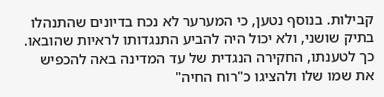קבילות. בנוסף נטען, כי המערער לא נכח בדיונים שהתנהלו בתיק שושני, ולא יכול היה להביע התנגדותו לראיות שהובאו. כך לטענתו, החקירה הנגדית של עד המדינה באה להכפיש את שמו שלו ולהציגו כ"רוח החיה"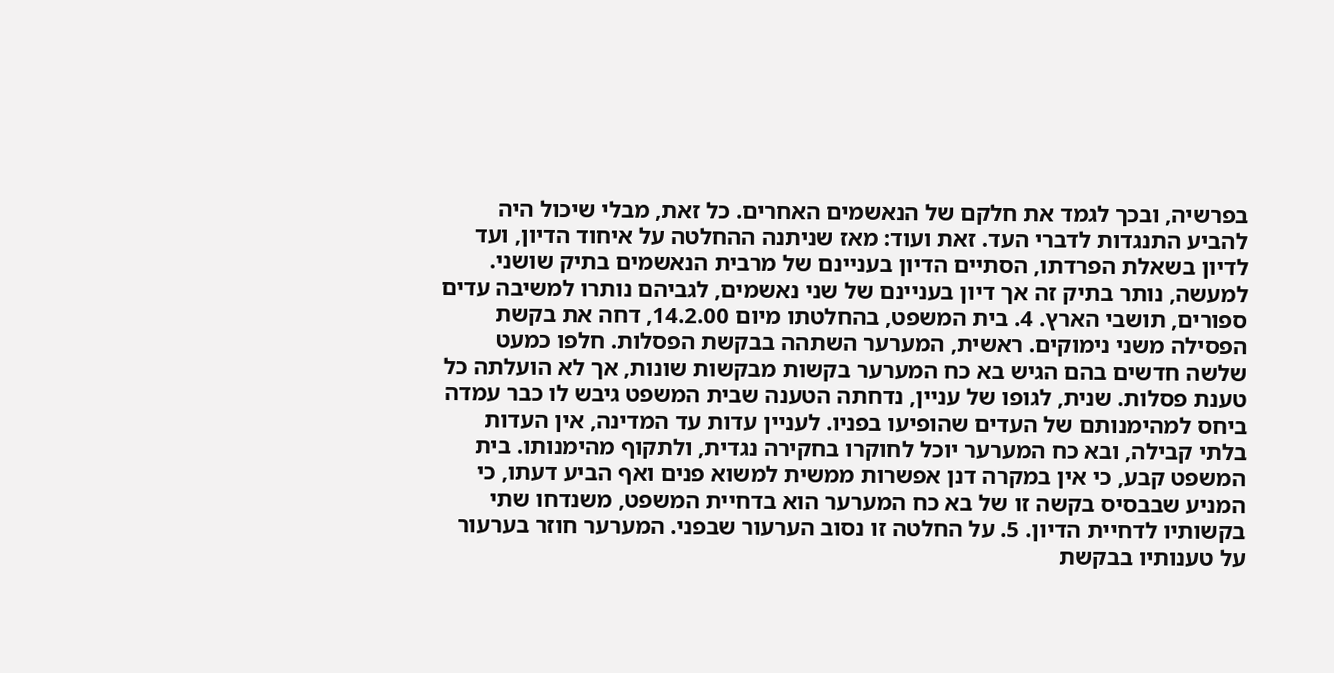בפרשיה, ובכך לגמד את חלקם של הנאשמים האחרים. כל זאת, מבלי שיכול היה להביע התנגדות לדברי העד. זאת ועוד: מאז שניתנה ההחלטה על איחוד הדיון, ועד לדיון בשאלת הפרדתו, הסתיים הדיון בעניינם של מרבית הנאשמים בתיק שושני. למעשה, נותר בתיק זה אך דיון בעניינם של שני נאשמים, לגביהם נותרו למשיבה עדים ספורים, תושבי הארץ. 4. בית המשפט, בהחלטתו מיום 14.2.00, דחה את בקשת הפסילה משני נימוקים. ראשית, המערער השתהה בבקשת הפסלות. חלפו כמעט שלשה חדשים בהם הגיש בא כח המערער בקשות מבקשות שונות, אך לא הועלתה כל טענת פסלות. שנית, לגופו של עניין, נדחתה הטענה שבית המשפט גיבש לו כבר עמדה ביחס למהימנותם של העדים שהופיעו בפניו. לעניין עדות עד המדינה, אין העדות בלתי קבילה, ובא כח המערער יוכל לחוקרו בחקירה נגדית, ולתקוף מהימנותו. בית המשפט קבע, כי אין במקרה דנן אפשרות ממשית למשוא פנים ואף הביע דעתו, כי המניע שבבסיס בקשה זו של בא כח המערער הוא בדחיית המשפט, משנדחו שתי בקשותיו לדחיית הדיון. 5. על החלטה זו נסוב הערעור שבפני. המערער חוזר בערעור על טענותיו בבקשת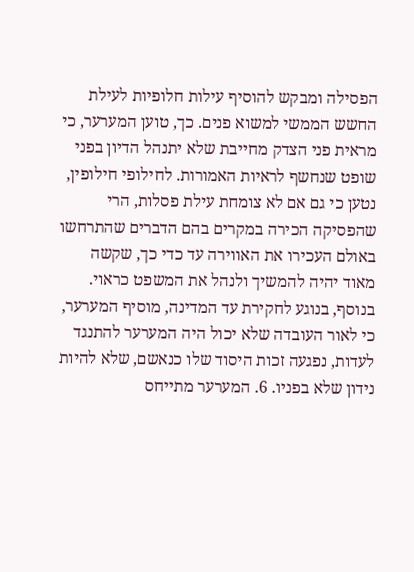הפסילה ומבקש להוסיף עילות חלופיות לעילת החשש הממשי למשוא פנים. כך, טוען המערער, כי מראית פני הצדק מחייבת שלא יתנהל הדיון בפני שופט שנחשף לראיות האמורות. לחילופי חילופין, נטען כי גם אם לא צומחת עילת פסלות, הרי שהפסיקה הכירה במקרים בהם הדברים שהתרחשו באולם העכירו את האווירה עד כדי כך, שקשה מאוד יהיה להמשיך ולנהל את המשפט כראוי. בנוסף, בנוגע לחקירת עד המדינה, מוסיף המערער, כי לאור העובדה שלא יכול היה המערער להתנגד לעדות, נפגעה זכות היסוד שלו כנאשם, שלא להיות נידון שלא בפניו. 6. המערער מתייחס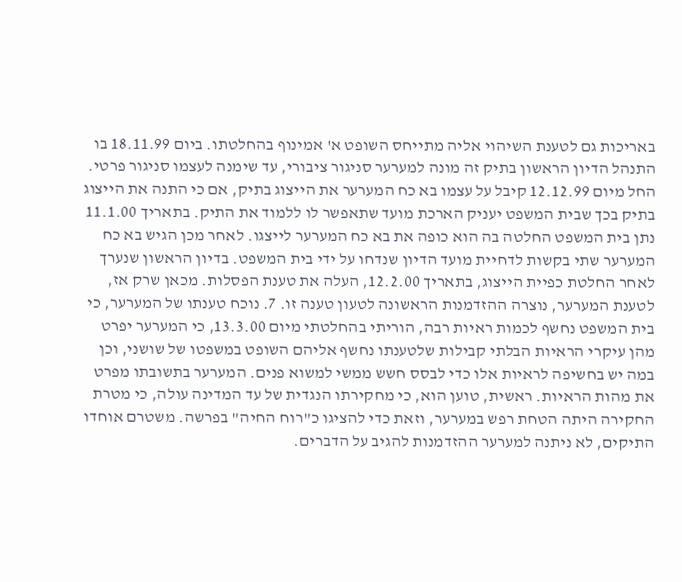באריכות גם לטענת השיהוי אליה מתייחס השופט א' אמינוף בהחלטתו. ביום 18.11.99 בו התנהל הדיון הראשון בתיק זה מונה למערער סניגור ציבורי, עד שימנה לעצמו סניגור פרטי. החל מיום 12.12.99 קיבל על עצמו בא כח המערער את הייצוג בתיק, אם כי התנה את הייצוג בתיק בכך שבית המשפט יעניק הארכת מועד שתאפשר לו ללמוד את התיק. בתאריך 11.1.00 נתן בית המשפט החלטה בה הוא כופה את בא כח המערער לייצגו. לאחר מכן הגיש בא כח המערער שתי בקשות לדחיית מועד הדיון שנדחו על ידי בית המשפט. בדיון הראשון שנערך לאחר החלטת כפיית הייצוג, בתאריך 12.2.00, העלה את טענת הפסלות. מכאן שרק אז, לטענת המערער, נוצרה ההזדמנות הראשונה לטעון טענה זו. 7. נוכח טענתו של המערער, כי בית המשפט נחשף לכמות ראיות רבה, הוריתי בהחלטתי מיום 13.3.00, כי המערער יפרט מהן עיקרי הראיות הבלתי קבילות שלטענתו נחשף אליהם השופט במשפטו של שושני, וכן במה יש בחשיפה לראיות אלו כדי לבסס חשש ממשי למשוא פנים. המערער בתשובתו מפרט את מהות הראיות. ראשית, טוען הוא, כי מחקירתו הנגדית של עד המדינה עולה, כי מטרת החקירה היתה הטחת רפש במערער, וזאת כדי להציגו כ"רוח החיה" בפרשה. משטרם אוחדו התיקים, לא ניתנה למערער ההזדמנות להגיב על הדברים.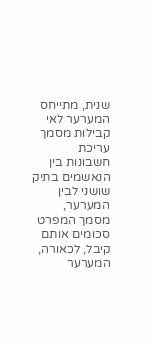שנית, מתייחס המערער לאי קבילות מסמך עריכת חשבונות בין הנאשמים בתיק שושני לבין המערער, מסמך המפרט סכומים אותם קיבל, לכאורה, המערער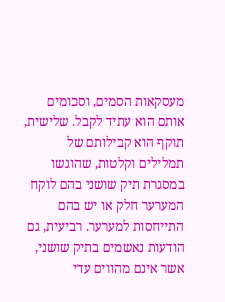מעסקאות הסמים, וסכומים אותם הוא עתיד לקבל. שלישית, תוקף הוא קבילותם של תמלילים וקלטות, שהוגשו במסגרת תיק שושני בהם לוקח המערער חלק או יש בהם התייחסות למערער. רביעית, גם הודעות נאשמים בתיק שושני, אשר אינם מהווים עדי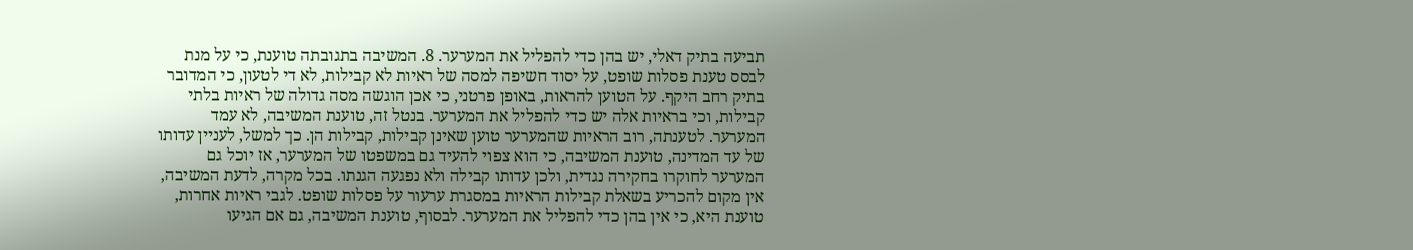תביעה בתיק דאלי, יש בהן כדי להפליל את המערער. 8. המשיבה בתגובתה טוענת, כי על מנת לבסס טענת פסלות שופט, על יסוד חשיפה למסה של ראיות לא קבילות, לא די לטעון, כי המדובר בתיק רחב היקף. על הטוען להראות, באופן פרטני, כי אכן הוגשה מסה גדולה של ראיות בלתי קבילות, וכי בראיות אלה יש כדי להפליל את המערער. בנטל זה, טוענת המשיבה, לא עמד המערער. לטענתה, רוב הראיות שהמערער טוען שאינן קבילות, קבילות הן. כך למשל, לעניין עדותו של עד המדינה, טוענת המשיבה, כי הוא צפוי להעיד גם במשפטו של המערער, אז יוכל גם המערער לחוקרו בחקירה נגדית, ולכן עדותו קבילה ולא נפגעה הגנתו. בכל מקרה, לדעת המשיבה, אין מקום להכריע בשאלת קבילות הראיות במסגרת ערעור על פסלות שופט. לגבי ראיות אחרות, טוענת היא, כי אין בהן כדי להפליל את המערער. לבסוף, טוענת המשיבה, גם אם הגיעו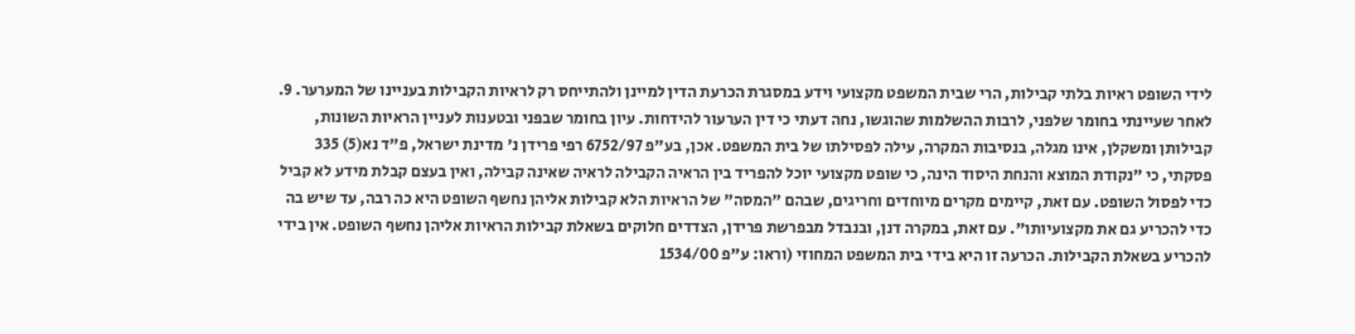לידי השופט ראיות בלתי קבילות, הרי שבית המשפט מקצועי וידע במסגרת הכרעת הדין למיינן ולהתייחס רק לראיות הקבילות בעניינו של המערער. 9. לאחר שעיינתי בחומר שלפני, לרבות ההשלמות שהוגשו, נחה דעתי כי דין הערעור להידחות. עיון בחומר שבפני ובטענות לעניין הראיות השונות, קבילותן ומשקלן, אינו מגלה, בנסיבות המקרה, עילה לפסילתו של בית המשפט. אכן, בע"פ 6752/97 רפי פרידן נ' מדינת ישראל, פ"ד נא(5) 335 פסקתי, כי "נקודת המוצא והנחת היסוד הינה, כי שופט מקצועי יוכל להפריד בין הראיה הקבילה לראיה שאינה קבילה, ואין בעצם קבלת מידע לא קביל כדי לפסול השופט. עם זאת, קיימים מקרים מיוחדים וחריגים, שבהם "המסה" של הראיות הלא קבילות אליהן נחשף השופט היא כה רבה, עד שיש בה כדי להכריע גם את מקצועיותו". עם זאת, במקרה דנן, ובנבדל מבפרשת פרידן, הצדדים חלוקים בשאלת קבילות הראיות אליהן נחשף השופט. אין בידי להכריע בשאלת הקבילות. הכרעה זו היא בידי בית המשפט המחוזי (וראו: ע"פ 1534/00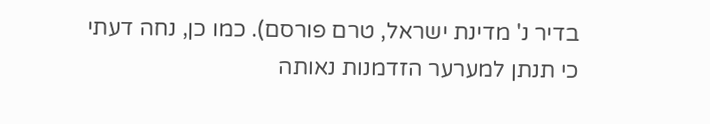בדיר נ' מדינת ישראל, טרם פורסם). כמו כן, נחה דעתי כי תנתן למערער הזדמנות נאותה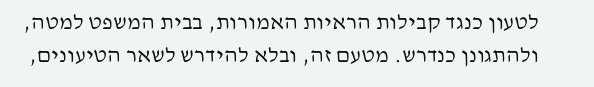לטעון כנגד קבילות הראיות האמורות, בבית המשפט למטה, ולהתגונן כנדרש. מטעם זה, ובלא להידרש לשאר הטיעונים,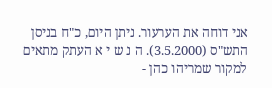אני דוחה את הערעור. ניתן היום, כ"ח בניסן התש"ס (3.5.2000). ה נ ש י א העתק מתאים למקור שמריהו כהן -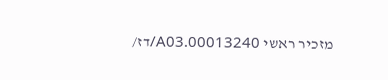מזכיר ראשי 00013240.A03/דז/